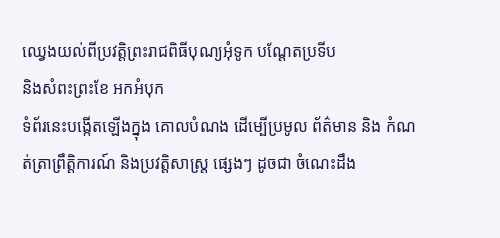ឈ្វេងយល់ពីប្រវត្តិព្រះរាជពិធីបុណ្យអុំទូក បណ្តែតប្រទីប
និងសំពះព្រះខែ អកអំបុក
ទំព័រនេះបង្កើតឡើងក្នុង គោលបំណង ដើម្បើប្រមូល ព័ត៌មាន និង កំណត់ត្រាព្រឹត្តិការណ៍ និងប្រវត្តិសាស្រ្ត ផ្សេងៗ ដូចជា ចំណេះដឹង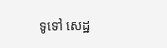ទូទៅ សេដ្ឋ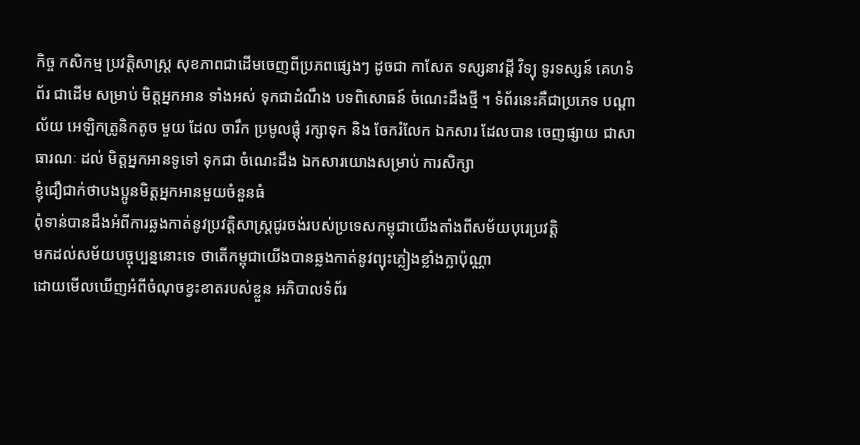កិច្ច កសិកម្ម ប្រវត្តិសាស្រ្ត សុខភាពជាដើមចេញពីប្រភពផ្សេងៗ ដូចជា កាសែត ទស្សនាវដ្តី វិទ្យុ ទូរទស្សន៍ គេហទំព័រ ជាដើម សម្រាប់ មិត្តអ្នកអាន ទាំងអស់ ទុកជាដំណឹង បទពិសោធន៍ ចំណេះដឹងថ្មី ។ ទំព័រនេះគឺជាប្រភេទ បណ្តាល័យ អេឡិកត្រូនិកតូច មួយ ដែល ចារឹក ប្រមូលផ្តុំ រក្សាទុក និង ចែករំលែក ឯកសារ ដែលបាន ចេញផ្សាយ ជាសាធារណៈ ដល់ មិត្តអ្នកអានទូទៅ ទុកជា ចំណេះដឹង ឯកសារយោងសម្រាប់ ការសិក្សា
ខ្ញុំជឿជាក់ថាបងប្អូនមិត្តអ្នកអានមួយចំនួនធំ
ពុំទាន់បានដឹងអំពីការឆ្លងកាត់នូវប្រវត្តិសាស្រ្តជូរចង់របស់ប្រទេសកម្ពុជាយើងតាំងពីសម័យបុរេប្រវត្តិ
មកដល់សម័យបច្ចុប្បន្ននោះទេ ថាតើកម្ពុជាយើងបានឆ្លងកាត់នូវព្យុះភ្លៀងខ្លាំងក្លាប៉ុណ្ណា
ដោយមើលឃើញអំពីចំណុចខ្វះខាតរបស់ខ្លួន អភិបាលទំព័រ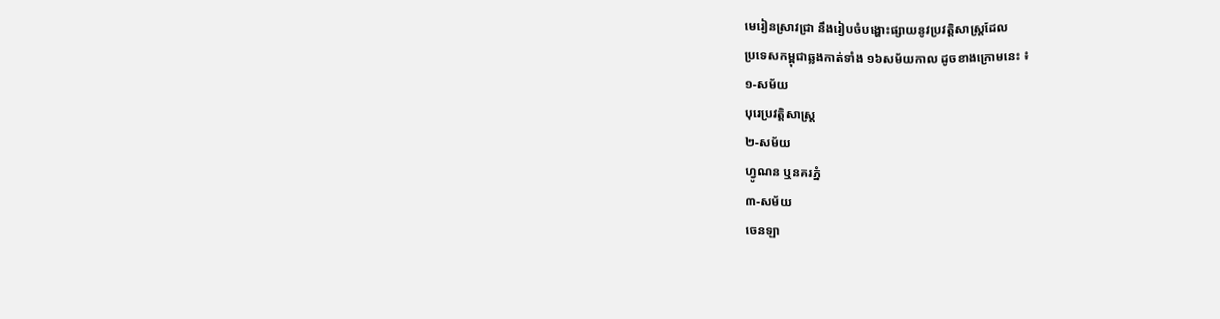មេរៀនស្រាវជ្រា នឹងរៀបចំបង្ហោះផ្សាយនូវប្រវត្តិសាស្រ្តដែល
ប្រទេសកម្ពុជាឆ្លងកាត់ទាំង ១៦សម័យកាល ដូចខាងក្រោមនេះ ៖
១-សម័យ
បុរេប្រវត្តិសាស្រ្ដ
២-សម័យ
ហ្វូណន ឬនគរភ្នំ
៣-សម័យ
ចេនឡា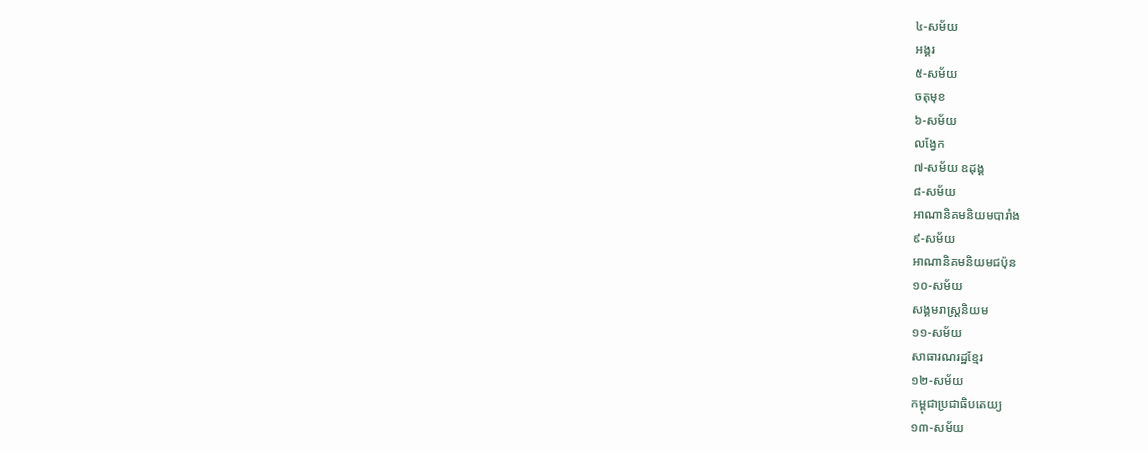៤-សម័យ
អង្គរ
៥-សម័យ
ចតុមុខ
៦-សម័យ
លង្វែក
៧-សម័យ ឧដុង្គ
៨-សម័យ
អាណានិគមនិយមបារាំង
៩-សម័យ
អាណានិគមនិយមជប៉ុន
១០-សម័យ
សង្គមរាស្រ្ដនិយម
១១-សម័យ
សាធារណរដ្ឋខ្មែរ
១២-សម័យ
កម្ពុជាប្រជាធិបតេយ្យ
១៣-សម័យ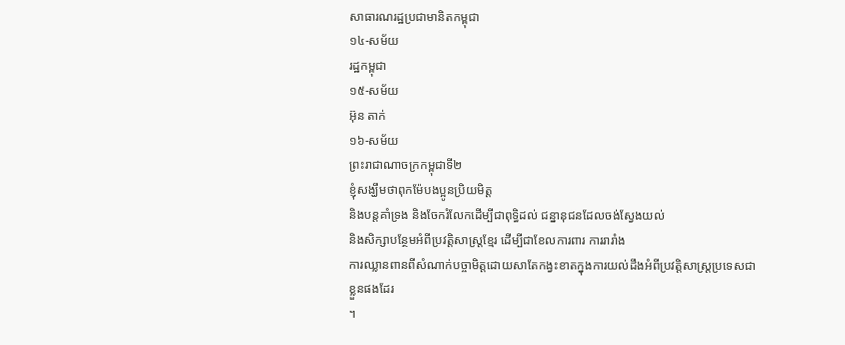សាធារណរដ្ឋប្រជាមានិតកម្ពុជា
១៤-សម័យ
រដ្ឋកម្ពុជា
១៥-សម័យ
អ៊ុន តាក់
១៦-សម័យ
ព្រះរាជាណាចក្រកម្ពុជាទី២
ខ្ញុំសង្ឃឹមថាពុកម៉ែបងប្អូនប្រិយមិត្ត
និងបន្តគាំទ្រង និងចែករំលែកដើម្បីជាពុទ្ធិដល់ ជន្នានុជនដែលចង់ស្វែងយល់
និងសិក្សាបន្ថែមអំពីប្រវត្តិសាស្រ្តខ្មែរ ដើម្បីជាខែលការពារ ការរារាំង
ការឈ្លានពានពីសំណាក់បច្ចាមិត្តដោយសាតែកង្វះខាតក្នុងការយល់ដឹងអំពីប្រវត្តិសាស្រ្តប្រទេសជាខ្លួនផងដែរ
។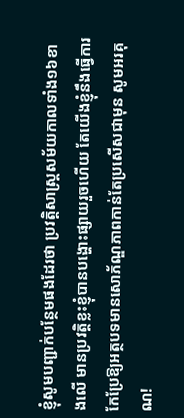ខ្ញុំសូមបញ្ជាក់បន្ថែមផងដែរថា ប្រវត្តិសាស្រ្តសម័យកាលទាំង១៦ខាងលើ មានប្រវត្តិខ្លះខ្ញុំបានបង្ហោះផ្សាយរួចហើយ តែយើងខ្ញុំនឹងធ្វើការកែប្រែឱ្យអត្ថបទមានសោភ័ណ្ឌភាពកាន់តែប្រសើសជាមុន សូមអរគុណ!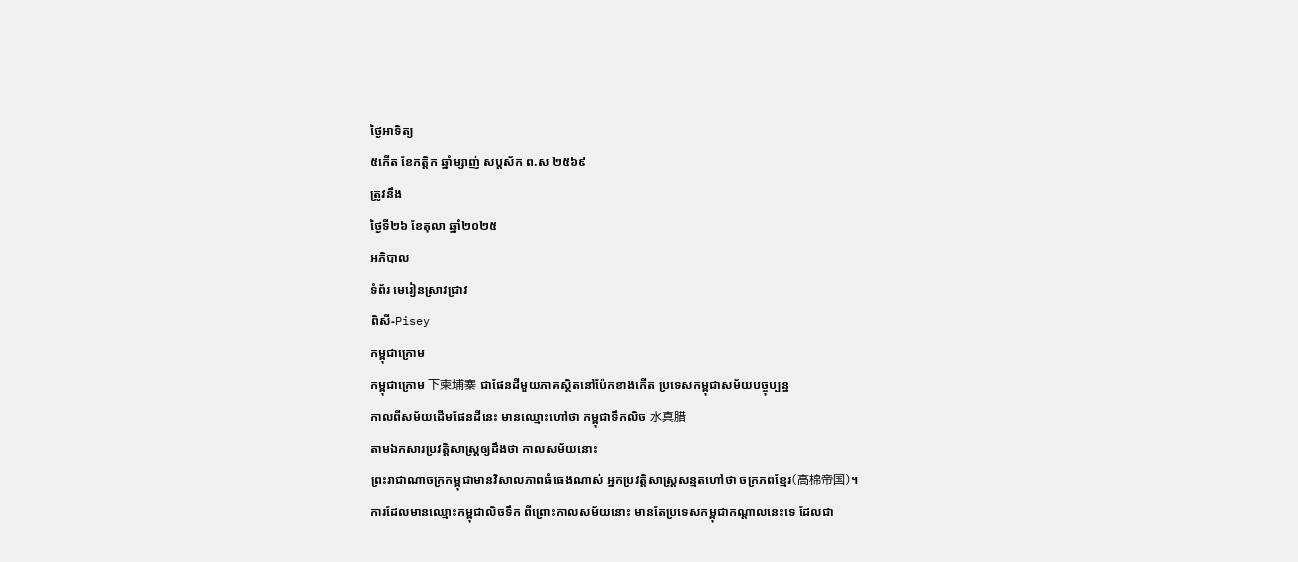ថ្ងៃអាទិត្យ
៥កើត ខែកត្ដិក ឆ្នាំម្សាញ់ សប្ដស័ក ព.ស ២៥៦៩
ត្រូវនឹង
ថ្ងៃទី២៦ ខែតុលា ឆ្នាំ២០២៥
អភិបាល
ទំព័រ មេរៀនស្រាវជ្រាវ
ពិសី-Pisey
កម្ពុជាក្រោម
កម្ពុជាក្រោម 下柬埔寨 ជាផែនដីមួយភាគស្ថិតនៅប៉ែកខាងកើត ប្រទេសកម្ពុជាសម័យបច្ចុប្បន្ន
កាលពីសម័យដើមផែនដីនេះ មានឈ្មោះហៅថា កម្ពុជាទឹកលិច 水真腊
តាមឯកសារប្រវត្តិសាស្ត្រឲ្យដឹងថា កាលសម័យនោះ
ព្រះរាជាណាចក្រកម្ពុជាមានវិសាលភាពធំធេងណាស់ អ្នកប្រវត្តិសាស្ត្រសន្មតហៅថា ចក្រភពខ្មែរ(高棉帝国)។
ការដែលមានឈ្មោះកម្ពុជាលិចទឹក ពីព្រោះកាលសម័យនោះ មានតែប្រទេសកម្ពុជាកណ្ដាលនេះទេ ដែលជា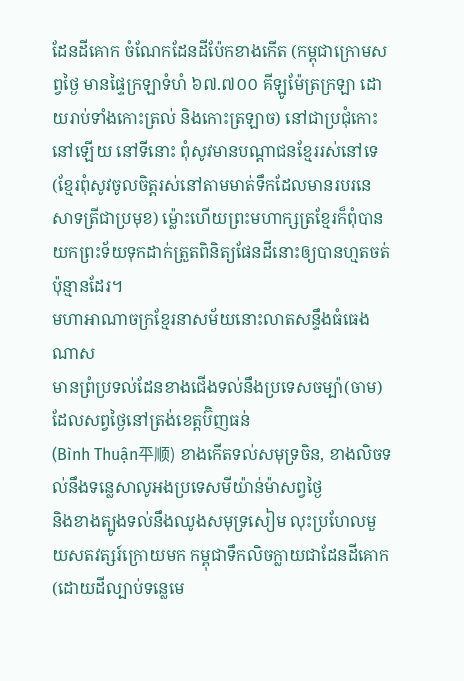ដែនដីគោក ចំណែកដែនដីប៉ែកខាងកើត (កម្ពុជាក្រោមសព្វថ្ងៃ មានផ្ទៃក្រឡាទំហំ ៦៧.៧០០ គីឡូម៉ែត្រក្រឡា ដោយរាប់ទាំងកោះត្រល់ និងកោះត្រឡាច) នៅជាប្រជុំកោះនៅឡើយ នៅទីនោះ ពុំសូវមានបណ្ដាជនខ្មែររស់នៅទេ (ខ្មែរពុំសូវចូលចិត្តរស់នៅតាមមាត់ទឹកដែលមានរបរនេសាទត្រីជាប្រមុខ) ម្ល៉ោះហើយព្រះមហាក្សត្រខ្មែរក៏ពុំបានយកព្រះទ័យទុកដាក់ត្រួតពិនិត្យផែនដីនោះឲ្យបានហ្មតចត់ប៉ុន្មានដែរ។
មហាអាណាចក្រខ្មែរនាសម័យនោះលាតសន្ទឹងធំធេងណាស
មានព្រំប្រទល់ដែនខាងជើងទល់នឹងប្រទេសចម្ប៉ា(ចាម) ដែលសព្វថ្ងៃនៅត្រង់ខេត្តប៊ិញធន់
(Bình Thuận平顺) ខាងកើតទល់សមុទ្រចិន, ខាងលិចទល់នឹងទន្លេសាលូអងប្រទេសមីយ៉ាន់ម៉ាសព្វថ្ងៃ
និងខាងត្បូងទល់នឹងឈូងសមុទ្រសៀម លុះប្រហែលមួយសតវត្សរ៍ក្រោយមក កម្ពុជាទឹកលិចក្លាយជាដែនដីគោក
(ដោយដីល្បាប់ទន្លេមេ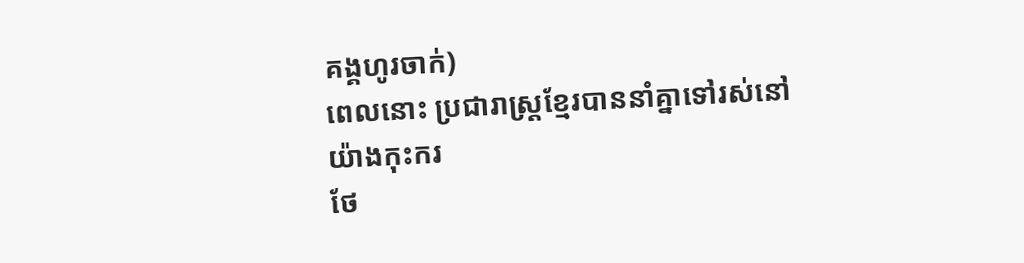គង្គហូរចាក់)
ពេលនោះ ប្រជារាស្ត្រខ្មែរបាននាំគ្នាទៅរស់នៅយ៉ាងកុះករ
ថែ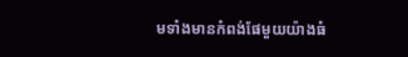មទាំងមានកំពង់ផែមួយយ៉ាងធំ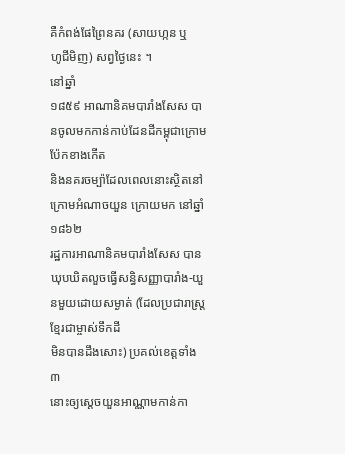គឺកំពង់ផែព្រៃនគរ (សាយហ្កន ឬ
ហូជីមិញ) សព្វថ្ងៃនេះ ។
នៅឆ្នាំ
១៨៥៩ អាណានិគមបារាំងសែស បានចូលមកកាន់កាប់ដែនដីកម្ពុជាក្រោមប៉ែកខាងកើត
និងនគរចម្ប៉ាដែលពេលនោះស្ថិតនៅក្រោមអំណាចយួន ក្រោយមក នៅឆ្នាំ ១៨៦២
រដ្ឋការអាណានិគមបារាំងសែស បានឃុបឃិតលួចធ្វើសន្ធិសញ្ញាបារាំង-យួនមួយដោយសម្ងាត់ (ដែលប្រជារាស្ត្រខ្មែរជាម្ចាស់ទឹកដី
មិនបានដឹងសោះ) ប្រគល់ខេត្តទាំង ៣
នោះឲ្យស្ដេចយួនអាណ្ណាមកាន់កា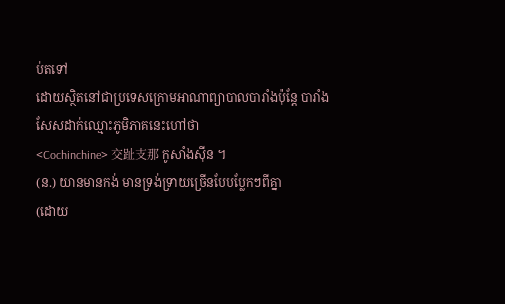ប់តទៅ
ដោយស្ថិតនៅជាប្រទេសក្រោមអាណាព្យាបាលបារាំងប៉ុន្តែ បារាំងសែសដាក់ឈ្មោះភូមិភាគនេះហៅថា
<Cochinchine> 交趾支那 កូសាំងស៊ីន ។
(ន.) យានមានកង់ មានទ្រង់ទ្រាយច្រើនបែបប្លែកៗពីគ្នា
(ដោយ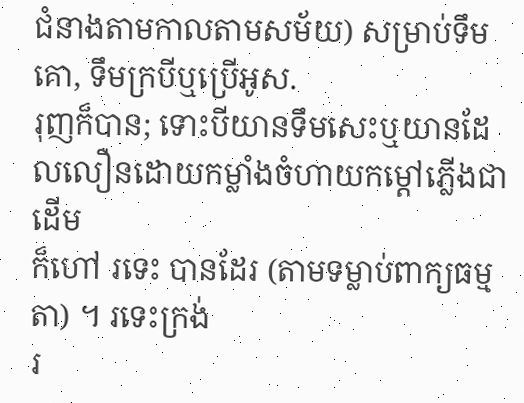ជំនាងតាមកាលតាមសម័យ) សម្រាប់ទឹមគោ, ទឹមក្របីឬប្រើអូស.
រុញក៏បាន; ទោះបីយានទឹមសេះឬយានដែលលឿនដោយកម្លាំងចំហាយកម្ដៅភ្លើងជាដើម
ក៏ហៅ រទេះ បានដែរ (តាមទម្លាប់ពាក្យធម្មតា) ។ រទេះក្រង់
រ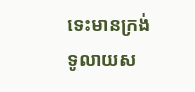ទេះមានក្រង់ទូលាយស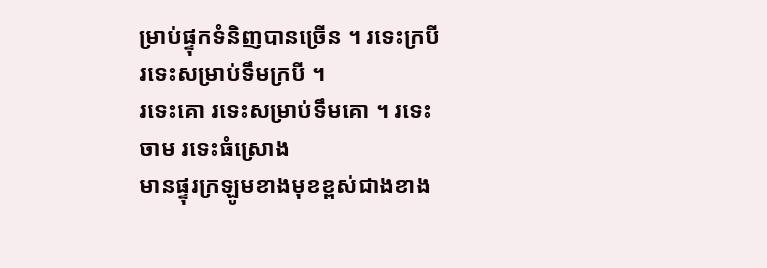ម្រាប់ផ្ទុកទំនិញបានច្រើន ។ រទេះក្របី រទេះសម្រាប់ទឹមក្របី ។
រទេះគោ រទេះសម្រាប់ទឹមគោ ។ រទេះចាម រទេះធំស្រោង
មានផ្ទុរក្រឡូមខាងមុខខ្ពស់ជាងខាង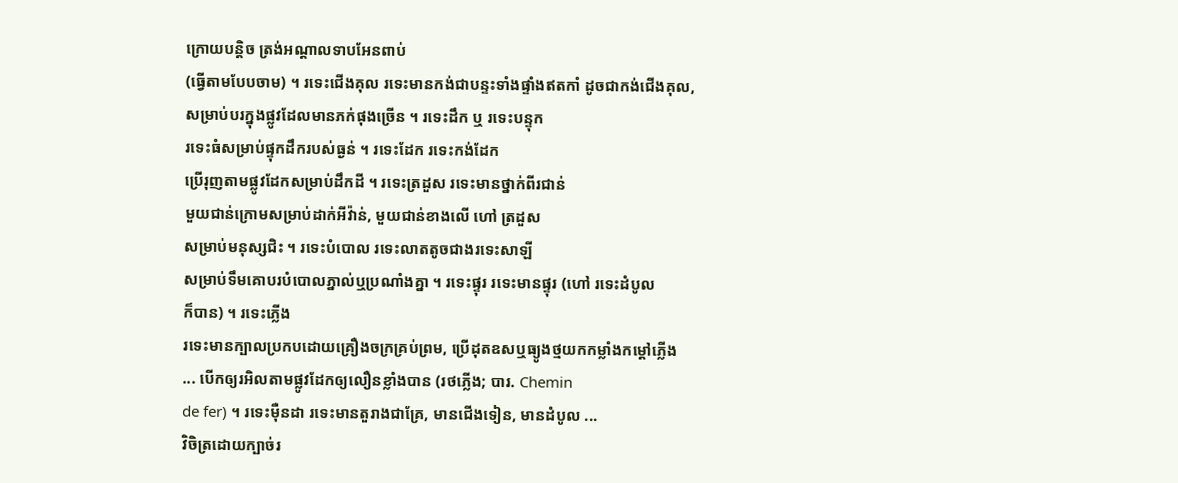ក្រោយបន្តិច ត្រង់អណ្ដាលទាបអែនពាប់
(ធ្វើតាមបែបចាម) ។ រទេះជើងគុល រទេះមានកង់ជាបន្ទះទាំងផ្ទាំងឥតកាំ ដូចជាកង់ជើងគុល,
សម្រាប់បរក្នុងផ្លូវដែលមានភក់ផុងច្រើន ។ រទេះដឹក ឬ រទេះបន្ទុក
រទេះធំសម្រាប់ផ្ទុកដឹករបស់ធ្ងន់ ។ រទេះដែក រទេះកង់ដែក
ប្រើរុញតាមផ្លូវដែកសម្រាប់ដឹកដី ។ រទេះត្រដួស រទេះមានថ្នាក់ពីរជាន់
មួយជាន់ក្រោមសម្រាប់ដាក់អីវ៉ាន់, មួយជាន់ខាងលើ ហៅ ត្រដួស
សម្រាប់មនុស្សជិះ ។ រទេះបំបោល រទេះលាតតូចជាងរទេះសាឡី
សម្រាប់ទឹមគោបរបំបោលភ្នាល់ឬប្រណាំងគ្នា ។ រទេះផ្ទុរ រទេះមានផ្ទុរ (ហៅ រទេះដំបូល
ក៏បាន) ។ រទេះភ្លើង
រទេះមានក្បាលប្រកបដោយគ្រឿងចក្រគ្រប់ព្រម, ប្រើដុតឧសឬធ្យូងថ្មយកកម្លាំងកម្ដៅភ្លើង
... បើកឲ្យរអិលតាមផ្លូវដែកឲ្យលឿនខ្លាំងបាន (រថភ្លើង; បារ. Chemin
de fer) ។ រទេះម៉ឺនដា រទេះមានតួរាងជាគ្រែ, មានជើងទៀន, មានដំបូល ...
វិចិត្រដោយក្បាច់រ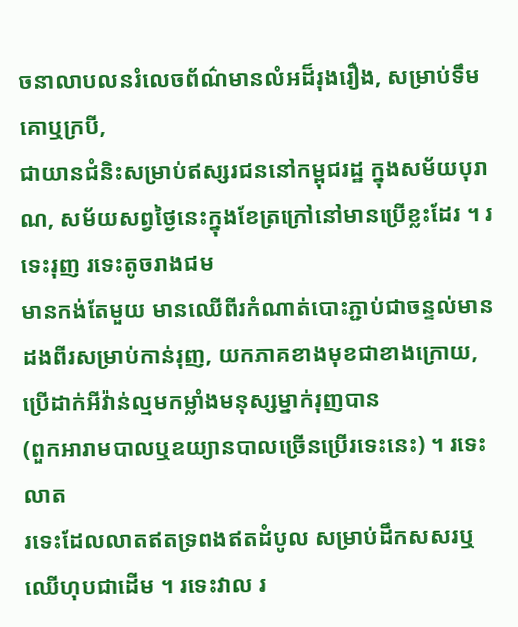ចនាលាបលនរំលេចព័ណ៌មានលំអដ៏រុងរឿង, សម្រាប់ទឹមគោឬក្របី,
ជាយានជំនិះសម្រាប់ឥស្សរជននៅកម្ពុជរដ្ឋ ក្នុងសម័យបុរាណ, សម័យសព្វថ្ងៃនេះក្នុងខែត្រក្រៅនៅមានប្រើខ្លះដែរ ។ រទេះរុញ រទេះតូចរាងជម
មានកង់តែមួយ មានឈើពីរកំណាត់បោះភ្ជាប់ជាចន្ទល់មានដងពីរសម្រាប់កាន់រុញ, យកភាគខាងមុខជាខាងក្រោយ, ប្រើដាក់អីវ៉ាន់ល្មមកម្លាំងមនុស្សម្នាក់រុញបាន
(ពួកអារាមបាលឬឧយ្យានបាលច្រើនប្រើរទេះនេះ) ។ រទេះលាត
រទេះដែលលាតឥតទ្រពងឥតដំបូល សម្រាប់ដឹកសសរឬឈើហុបជាដើម ។ រទេះវាល រ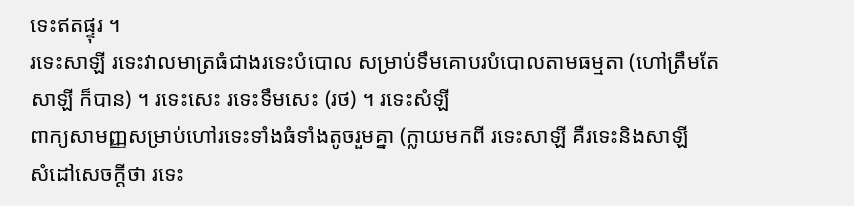ទេះឥតផ្ទុរ ។
រទេះសាឡី រទេះវាលមាត្រធំជាងរទេះបំបោល សម្រាប់ទឹមគោបរបំបោលតាមធម្មតា (ហៅត្រឹមតែ
សាឡី ក៏បាន) ។ រទេះសេះ រទេះទឹមសេះ (រថ) ។ រទេះសំឡី
ពាក្យសាមញ្ញសម្រាប់ហៅរទេះទាំងធំទាំងតូចរួមគ្នា (ក្លាយមកពី រទេះសាឡី គឺរទេះនិងសាឡី
សំដៅសេចក្ដីថា រទេះ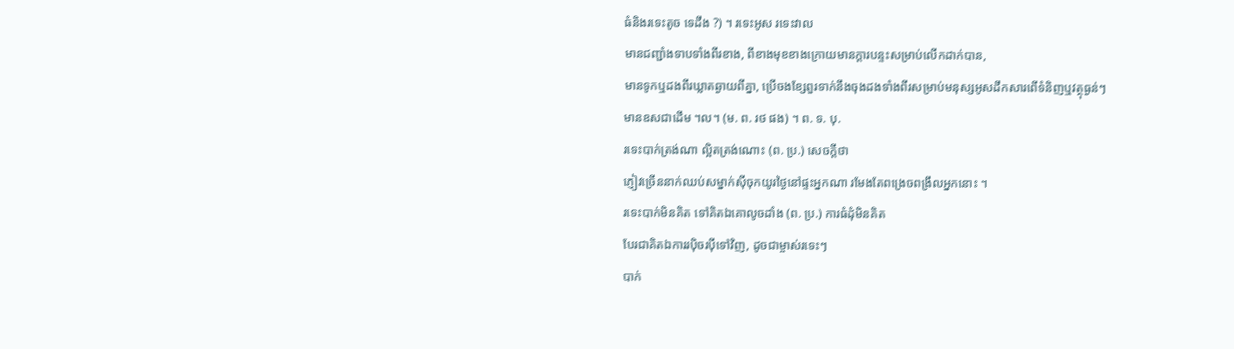ធំនិងរទេះតូច ទេដឹង ?) ។ រទេះអូស រទេះវាល
មានជញ្ជាំងទាបទាំងពីរខាង, ពីខាងមុខខាងក្រោយមានក្តារបន្ទះសម្រាប់លើកដាក់បាន,
មានទូកឬដងពីរឃ្លាតឆ្ងាយពីគ្នា, ប្រើចងខ្សែពួរទាក់នឹងចុងដងទាំងពីរសម្រាប់មនុស្សអូសដឹកសារពើទំនិញឬវត្ថុធ្ងន់ៗ
មានឧសជាដើម ។ល។ (ម. ព. រថ ផង) ។ ព. ទ. បុ.
រទេះបាក់ត្រង់ណា ល្អិតត្រង់ណោះ (ព. ប្រ.) សេចក្ដីថា
ភ្ញៀវច្រើននាក់ឈប់សម្នាក់ស៊ីចុកយូរថ្ងៃនៅផ្ទះអ្នកណា រមែងតែពង្រេចពង្រឹលអ្នកនោះ ។
រទេះបាក់មិនគិត ទៅគិតឯគោលូចដាំង (ព. ប្រ.) ការធំដុំមិនគិត
បែរជាគិតឯការរប៉ិចរប៉ីទៅវិញ, ដូចជាម្ចាស់រទេះៗ
បាក់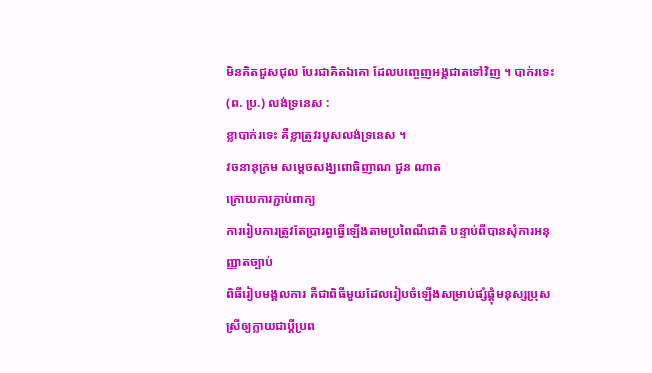មិនគិតជួសជុល បែរជាគិតឯគោ ដែលបញ្ចេញអង្គជាតទៅវិញ ។ បាក់រទេះ (ព. ប្រ.) លង់ទ្រនេស :
ខ្លាបាក់រទេះ គឺខ្លាត្រូវរបួសលង់ទ្រនេស ។
វចនានុក្រម សម្តេចសង្ឃពោធិញាណ ជួន ណាត
ក្រោយការភ្ជាប់ពាក្យ
ការរៀបការត្រូវតែប្រារព្ធធ្វើឡើងតាមប្រពៃណីជាតិ បន្ទាប់ពីបានសុំការអនុញ្ញាតច្បាប់
ពិធីរៀបមង្គលការ គឺជាពិធីមួយដែលរៀបចំឡើងសម្រាប់ផ្សំផ្គុំមនុស្សប្រុស
ស្រីឲ្យក្លាយជាប្ដីប្រព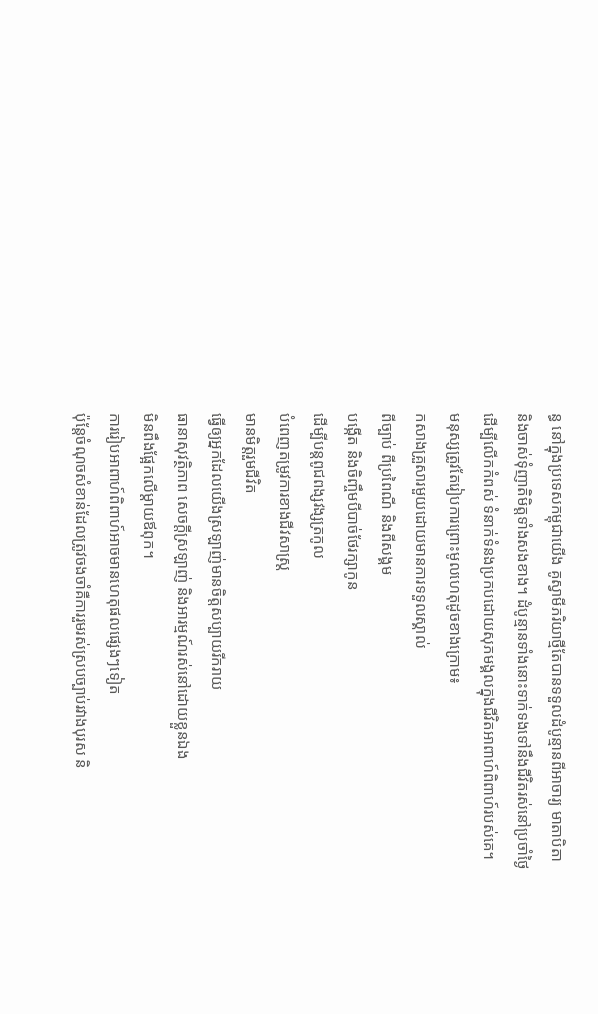ន្ធ នៅក្នុងប្រទេសកម្ពុជាយើង គូស្វាមីភរិយាថ្មីតែបានទទួលដំបូន្មានពីអាចារ្យ មាតាបិតា
និងចាស់ទុំញាតិមិត្តទាំងសងខាង។ ដំបូន្មានទាំងនោះទាក់ទងទៅនឹងជីវិតរស់នៅប្រចាំថ្ងៃ
ដើម្បីលើកកំពស់ ទំនាក់ទំនងប្រកបដោយសុភមង្គលក្នុងជីវិតអាពាហ៍ពិពាហ៍របស់គេ។
មនុស្សត្រូវតែរៀបការព្រោះមូលហេតុដូចខាងក្រោម៖
កសាងគ្រួសារមួយដោយមានការទទួលស្គាល់
ពីច្បាប់ ពីប្រពៃណី និងពីសង្គម
បង្កើត និងចិញ្ចឹមបីបាច់ថែរក្សាកូន
ដើម្បីបន្តពូជពង្សវង្សត្រកូល
បំពេញតម្រូវការខាងជីវសាស្ត្រ
មានមិត្តរួមជីវិត
ធ្វើឲ្យអ្នកដែលយើងស្រឡាញ់មានចិត្តសប្បាយរីករាយ
ធានាសុវត្ថិភាព សេចក្ដីស្រឡាញ់ និងអារម្មណ៍រស់នៅដោយខ្លួនឯង
មិនពឹងផ្អែកលើម្ដាយឪពុក។
ការរៀបអាពាហ៍ពិពាហ៍អាចមានហេតុផលផ្សេងៗទៀត
ប៉ុន្តែចំណុចសំខាន់ដែលត្រូវចងចាំគឺការរួមរស់ស្របច្បាប់រវាងបុរស និ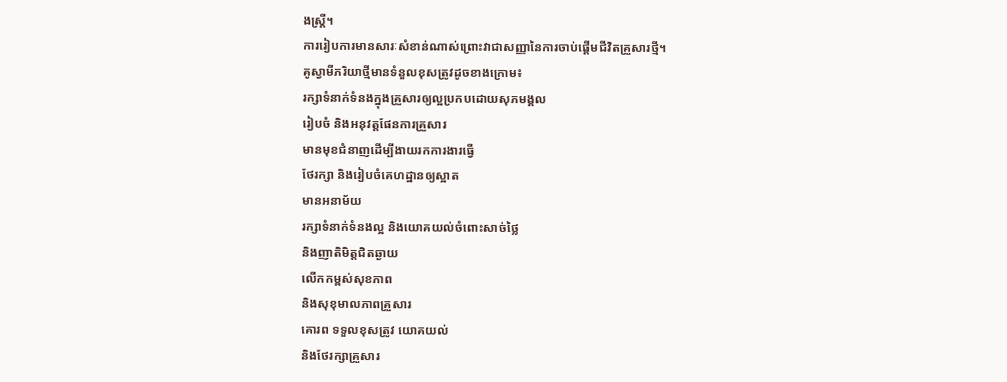ងស្ត្រី។
ការរៀបការមានសារៈសំខាន់ណាស់ព្រោះវាជាសញ្ញានៃការចាប់ផ្ដើមជីវិតគ្រួសារថ្មី។
គូស្វាមីភរិយាថ្មីមានទំនួលខុសត្រូវដូចខាងក្រោម៖
រក្សាទំនាក់ទំនងក្នុងគ្រួសារឲ្យល្អប្រកបដោយសុភមង្គល
រៀបចំ និងអនុវត្តផែនការគ្រួសារ
មានមុខជំនាញដើម្បីងាយរកការងារធ្វើ
ថែរក្សា និងរៀបចំគេហដ្ឋានឲ្យស្អាត
មានអនាម័យ
រក្សាទំនាក់ទំនងល្អ និងយោគយល់ចំពោះសាច់ថ្លៃ
និងញាតិមិត្តជិតឆ្ងាយ
លើកកម្ពស់សុខភាព
និងសុខុមាលភាពគ្រួសារ
គោរព ទទួលខុសត្រូវ យោគយល់
និងថែរក្សាគ្រួសារ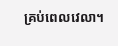គ្រប់ពេលវេលា។